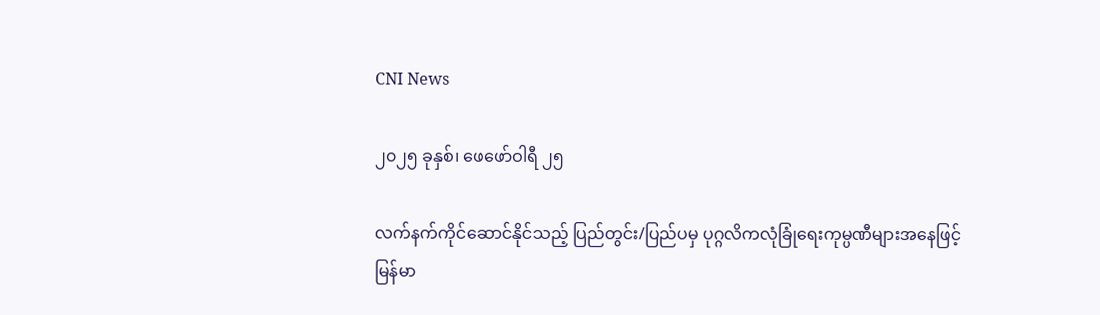CNI News

၂၀၂၅ ခုနှစ်၊ ဖေဖော်ဝါရီ ၂၅

လက်နက်ကိုင်ဆောင်နိုင်သည့် ပြည်တွင်း/ပြည်ပမှ ပုဂ္ဂလိကလုံခြုံရေးကုမ္ပဏီများအနေဖြင့် မြန်မာ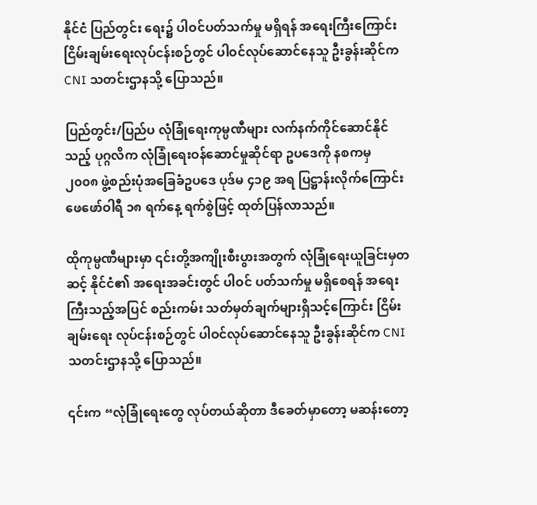နိုင်ငံ ပြည်တွင်း ရေး၌ ပါဝင်ပတ်သက်မှု မရှိရန် အရေးကြီးကြောင်း ငြိမ်းချမ်းရေးလုပ်ငန်းစဉ်တွင် ပါဝင်လုပ်ဆောင်နေသူ ဦးခွန်းဆိုင်က CNI သတင်းဌာနသို့ ပြောသည်။

ပြည်တွင်း/ပြည်ပ လုံခြုံရေးကုမ္ပဏီများ လက်နက်ကိုင်ဆောင်နိုင်သည့် ပုဂ္ဂလိက လုံခြုံရေးဝန်ဆောင်မှုဆိုင်ရာ ဥပဒေကို နစကမှ  ၂၀၀၈ ဖွဲ့စည်းပုံအခြေခံဥပဒေ ပုဒ်မ ၄၁၉ အရ ပြဋ္ဌာန်းလိုက်ကြောင်း ဖေဖော်ဝါရီ ၁၈ ရက်နေ့ ရက်စွဲဖြင့် ထုတ်ပြန်လာသည်။

ထိုကုမ္ပဏီများမှာ ၎င်းတို့အကျိုးစီးပွားအတွက် လုံခြုံရေးယူခြင်းမှတဆင့် နိုင်ငံ၏ အရေးအခင်းတွင် ပါဝင် ပတ်သက်မှု မရှိစေရန် အရေးကြီးသည့်အပြင် စည်းကမ်း သတ်မှတ်ချက်များရှိသင့်ကြောင်း ငြိမ်းချမ်းရေး လုပ်ငန်းစဉ်တွင် ပါဝင်လုပ်ဆောင်နေသူ ဦးခွန်းဆိုင်က CNI သတင်းဌာနသို့ ပြောသည်။

၎င်းက “လုံခြုံရေးတွေ လုပ်တယ်ဆိုတာ ဒီခေတ်မှာတော့ မဆန်းတော့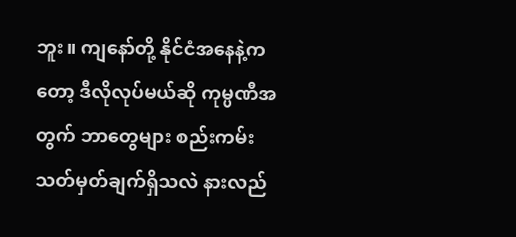ဘူး။ ကျနော်တို့ နိုင်ငံအနေနဲ့ကတော့ ဒီလိုလုပ်မယ်ဆို ကုမ္ပဏီအတွက် ဘာတွေများ စည်းကမ်းသတ်မှတ်ချက်ရှိသလဲ နားလည်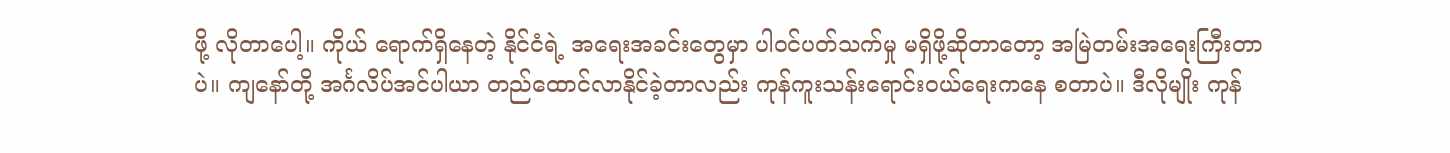ဖို့ လိုတာပေါ့။ ကိုယ် ရောက်ရှိနေတဲ့ နိုင်ငံရဲ့ အရေးအခင်းတွေမှာ ပါဝင်ပတ်သက်မှု မရှိဖို့ဆိုတာတော့ အမြဲတမ်းအရေးကြီးတာပဲ။ ကျနော်တို့ အင်္ဂလိပ်အင်ပါယာ တည်ထောင်လာနိုင်ခဲ့တာလည်း ကုန်ကူးသန်းရောင်းဝယ်ရေးကနေ စတာပဲ။ ဒီလိုမျိုး ကုန်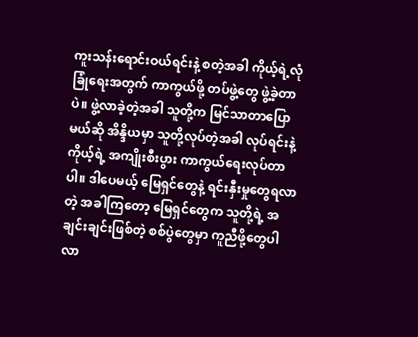ကူးသန်းရောင်းဝယ်ရင်းနဲ့ စတဲ့အခါ ကိုယ့်ရဲ့လုံခြုံရေးအတွက် ကာကွယ်ဖို့ တပ်ဖွဲ့တွေ ဖွဲ့ခဲ့တာပဲ။ ဖွဲ့လာခဲ့တဲ့အခါ သူတို့က မြင်သာတာပြောမယ်ဆို အိန္ဒိယမှာ သူတို့လုပ်တဲ့အခါ လုပ်ရင်းနဲ့ ကိုယ့်ရဲ့ အကျိုးစီးပွား ကာကွယ်ရေးလုပ်တာပါ။ ဒါပေမယ့် မြေရှင်တွေနဲ့ ရင်းနှီးမှုတွေရလာတဲ့ အခါကြတော့ မြေရှင်တွေက သူတို့ရဲ့ အချင်းချင်းဖြစ်တဲ့ စစ်ပွဲတွေမှာ ကူညီဖို့တွေပါလာ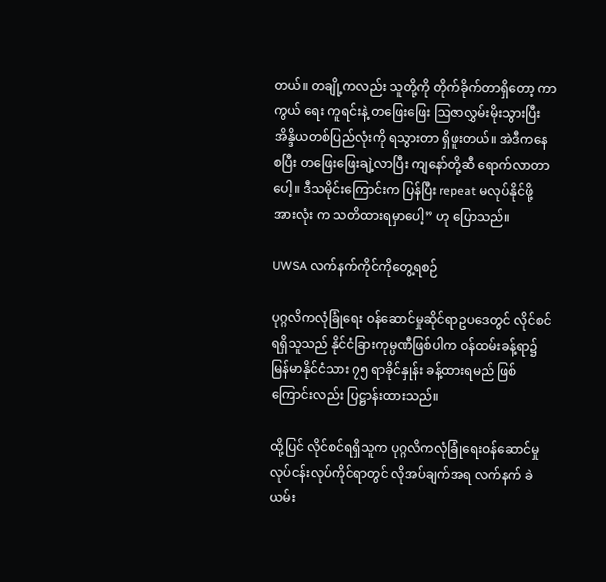တယ်။ တချို့ကလည်း သူတို့ကို တိုက်ခိုက်တာရှိတော့ ကာကွယ် ရေး ကူရင်းနဲ့ တဖြေးဖြေး ဩဇာလွှမ်းမိုးသွားပြီး အိန္ဒိယတစ်ပြည်လုံးကို ရသွားတာ ရှိဖူးတယ်။ အဲဒီကနေ စပြီး တဖြေးဖြေးချဲ့လာပြီး ကျနော်တို့ဆီ ရောက်လာတာပေါ့။ ဒီသမိုင်းကြောင်းက ပြန်ပြီး repeat မလုပ်နိုင်ဖို့ အားလုံး က သတိထားရမှာပေါ့” ဟု ပြောသည်။

UWSA လက်နက်ကိုင်ကိုတွေ့ရစဉ်

ပုဂ္ဂလိကလုံခြုံရေး ဝန်ဆောင်မှုဆိုင်ရာဥပဒေတွင် လိုင်စင်ရရှိသူသည် နိုင်ငံခြားကုမ္ပဏီဖြစ်ပါက ဝန်ထမ်းခန့်ရာ၌  မြန်မာနိုင်ငံသား ၇၅ ရာခိုင်နှုန်း ခန့်ထားရမည် ဖြစ်ကြောင်းလည်း ပြဋ္ဌာန်းထားသည်။

ထို့ပြင် လိုင်စင်ရရှိသူက ပုဂ္ဂလိကလုံခြုံရေးဝန်ဆောင်မှု လုပ်ငန်းလုပ်ကိုင်ရာတွင် လိုအပ်ချက်အရ လက်နက် ခဲယမ်း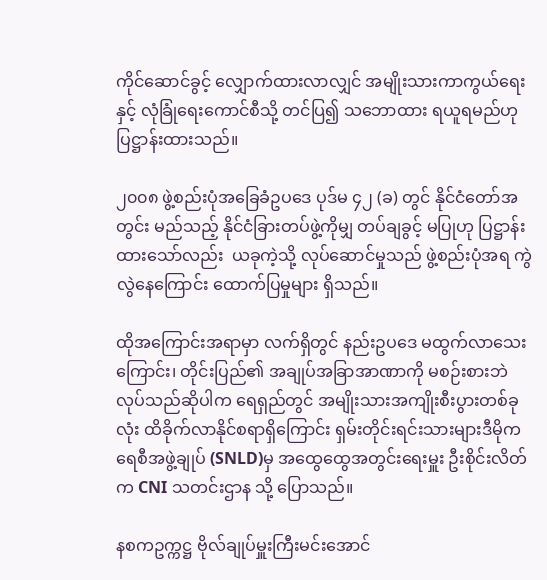ကိုင်ဆောင်ခွင့် လျှောက်ထားလာလျှင် အမျိုးသားကာကွယ်ရေးနှင့် လုံခြုံရေးကောင်စီသို့ တင်ပြ၍ သဘောထား ရယူရမည်ဟု ပြဋ္ဌာန်းထားသည်။

၂၀၀၈ ဖွဲ့စည်းပုံအခြေခံဥပဒေ ပုဒ်မ ၄၂ (ခ) တွင် နိုင်ငံတော်အတွင်း မည်သည့် နိုင်ငံခြားတပ်ဖွဲ့ကိုမျှ တပ်ချခွင့် မပြုဟု ပြဋ္ဌာန်းထားသော်လည်း  ယခုကဲ့သို့ လုပ်ဆောင်မှုသည် ဖွဲ့စည်းပုံအရ ကွဲလွဲနေကြောင်း ထောက်ပြမှုများ ရှိသည်။

ထိုအကြောင်းအရာမှာ လက်ရှိတွင် နည်းဥပဒေ မထွက်လာသေးကြောင်း၊ တိုင်းပြည်၏ အချုပ်အခြာအာဏာကို မစဉ်းစားဘဲ လုပ်သည်ဆိုပါက ရေရှည်တွင် အမျိုးသားအကျိုးစီးပွားတစ်ခုလုံး ထိခိုက်လာနိုင်စရာရှိကြောင်း ရှမ်းတိုင်းရင်းသားများဒီမိုကရေစီအဖွဲ့ချုပ် (SNLD)မှ အထွေထွေအတွင်းရေးမှူး ဦးစိုင်းလိတ်က CNI သတင်းဌာန သို့ ပြောသည်။

နစကဥက္ကဋ္ဌ ဗိုလ်ချုပ်မှူးကြီးမင်းအောင်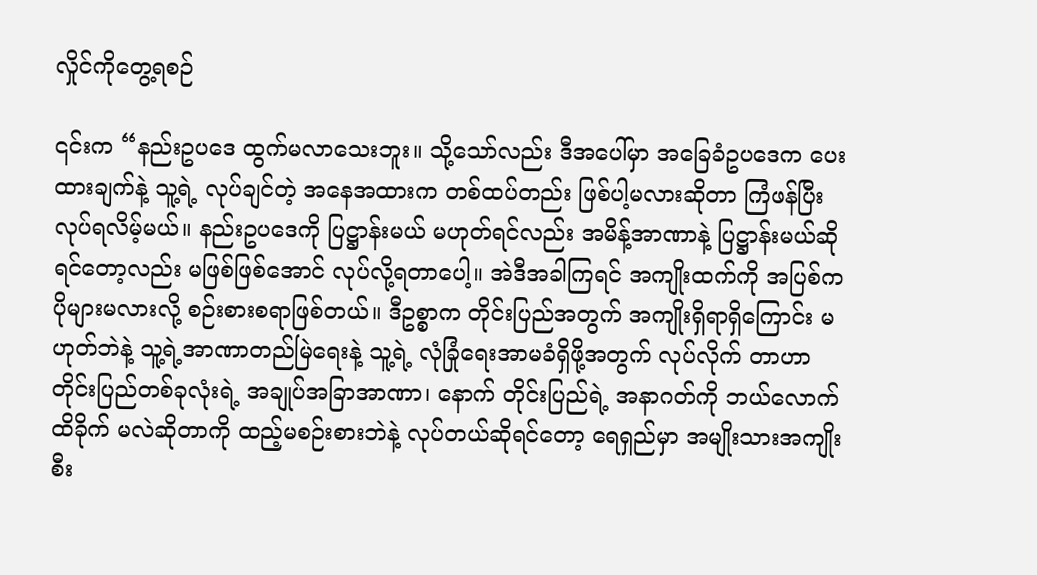လှိုင်ကိုတွေ့ရစဉ်

၎င်းက “နည်းဥပဒေ ထွက်မလာသေးဘူး။ သို့သော်လည်း ဒီအပေါ်မှာ အခြေခံဥပဒေက ပေးထားချက်နဲ့ သူ့ရဲ့ လုပ်ချင်တဲ့ အနေအထားက တစ်ထပ်တည်း ဖြစ်ပါ့မလားဆိုတာ ကြံဖန်ပြီး လုပ်ရလိမ့်မယ်။ နည်းဥပဒေကို ပြဋ္ဌာန်းမယ် မဟုတ်ရင်လည်း အမိန့်အာဏာနဲ့ ပြဋ္ဌာန်းမယ်ဆိုရင်တော့လည်း မဖြစ်ဖြစ်အောင် လုပ်လို့ရတာပေါ့။ အဲဒီအခါကြရင် အကျိုးထက်ကို အပြစ်က ပိုများမလားလို့ စဉ်းစားစရာဖြစ်တယ်။ ဒီဥစ္စာက တိုင်းပြည်အတွက် အကျိုးရှိရာရှိကြောင်း မဟုတ်ဘဲနဲ့ သူ့ရဲ့အာဏာတည်မြဲရေးနဲ့ သူ့ရဲ့ လုံခြုံရေးအာမခံရှိဖို့အတွက် လုပ်လိုက် တာဟာ တိုင်းပြည်တစ်ခုလုံးရဲ့ အချုပ်အခြာအာဏာ၊ နောက် တိုင်းပြည်ရဲ့ အနာဂတ်ကို ဘယ်လောက် ထိခိုက် မလဲဆိုတာကို ထည့်မစဉ်းစားဘဲနဲ့ လုပ်တယ်ဆိုရင်တော့ ရေရှည်မှာ အမျိုးသားအကျိုးစီး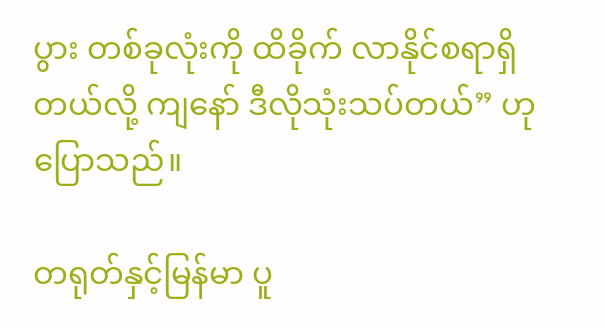ပွား တစ်ခုလုံးကို ထိခိုက် လာနိုင်စရာရှိတယ်လို့ ကျနော် ဒီလိုသုံးသပ်တယ်” ဟု ပြောသည်။

တရုတ်နှင့်မြန်မာ ပူ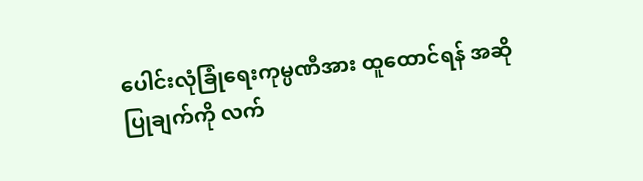ပေါင်းလုံခြုံရေးကုမ္ပဏီအား ထူထောင်ရန် အဆိုပြုချက်ကို လက်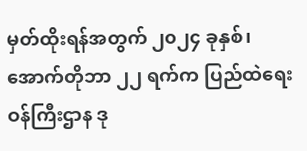မှတ်ထိုးရန်အတွက် ၂၀၂၄ ခုနှစ်၊ အောက်တိုဘာ ၂၂ ရက်က ပြည်ထဲရေးဝန်ကြီးဌာန ဒု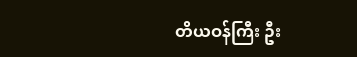တိယဝန်ကြီး ဦး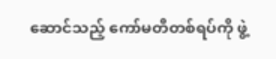ဆောင်သည့် ကော်မတီတစ်ရပ်ကို ဖွဲ့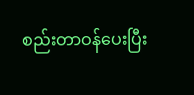စည်းတာဝန်ပေးပြီး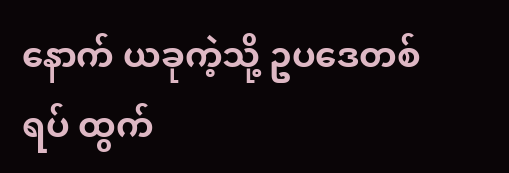နောက် ယခုကဲ့သို့ ဥပဒေတစ်ရပ် ထွက်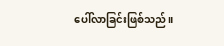ပေါ်လာခြင်းဖြစ်သည်။